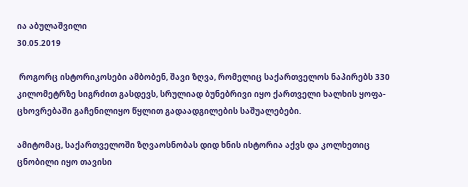ია აბულაშვილი
30.05.2019

 როგორც ისტორიკოსები ამბობენ, შავი ზღვა, რომელიც საქართველოს ნაპირებს 330 კილომეტრზე სიგრძით გასდევს, სრულიად ბუნებრივი იყო ქართველი ხალხის ყოფა-ცხოვრებაში გაჩენილიყო წყლით გადაადგილების საშუალებები.

ამიტომაც, საქართველოში ზღვაოსნობას დიდ ხნის ისტორია აქვს და კოლხეთიც ცნობილი იყო თავისი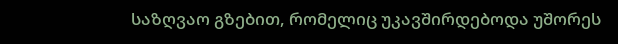საზღვაო გზებით, რომელიც უკავშირდებოდა უშორეს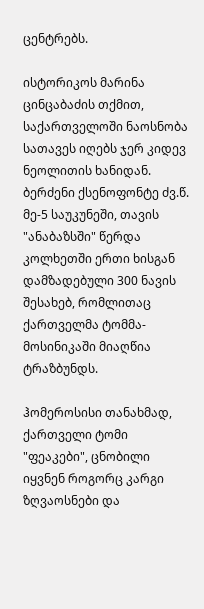ცენტრებს.

ისტორიკოს მარინა ცინცაბაძის თქმით, საქართველოში ნაოსნობა სათავეს იღებს ჯერ კიდევ ნეოლითის ხანიდან. ბერძენი ქსენოფონტე ძვ.წ. მე-5 საუკუნეში, თავის "ანაბაზსში" წერდა კოლხეთში ერთი ხისგან დამზადებული 300 ნავის შესახებ, რომლითაც ქართველმა ტომმა-მოსინიკაში მიაღწია ტრაზბუნდს.

ჰომეროსისი თანახმად, ქართველი ტომი "ფეაკები", ცნობილი იყვნენ როგორც კარგი ზღვაოსნები და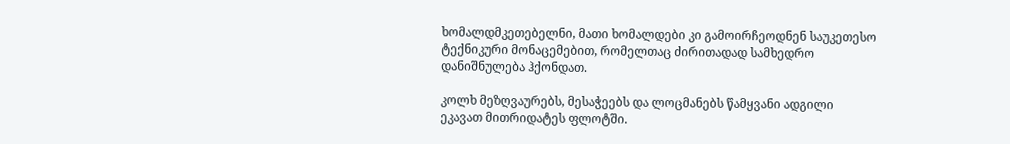ხომალდმკეთებელნი, მათი ხომალდები კი გამოირჩეოდნენ საუკეთესო ტექნიკური მონაცემებით, რომელთაც ძირითადად სამხედრო დანიშნულება ჰქონდათ.

კოლხ მეზღვაურებს, მესაჭეებს და ლოცმანებს წამყვანი ადგილი ეკავათ მითრიდატეს ფლოტში.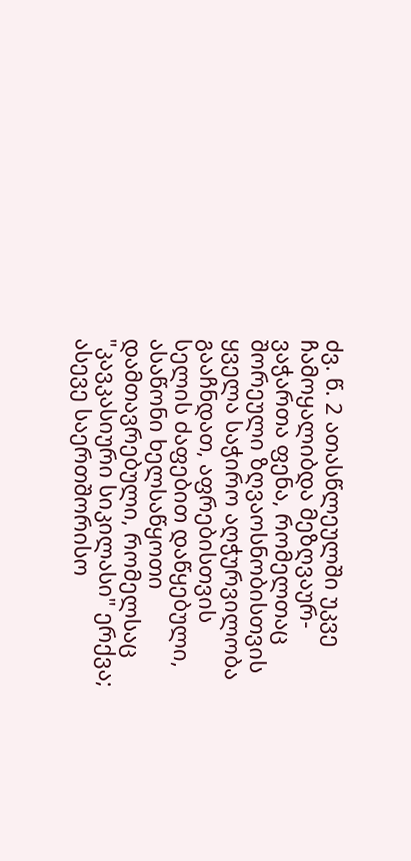ძვ. წ. 2 ათასწლეულში უკვე ჩამოყალიბდა მეზღვაურ-ვაჭართა ფენა, რომელთაც შორეული ზღვაოსნობისთვის ყველა საჭირო აღჭურვილობა გააჩნდათ, აფრებისთვის სელის ძაფებით დაწყებული, ასაწონი ხელსაწყოთი დამთავრებული, რომელსაც "კავკასიური სიკილასი" ერქვა; ასევე საერთშორისო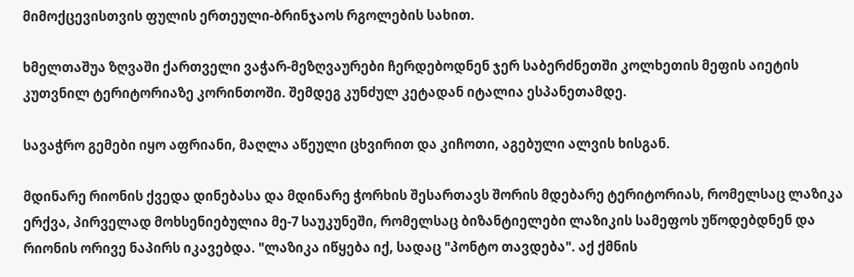მიმოქცევისთვის ფულის ერთეული-ბრინჯაოს რგოლების სახით.

ხმელთაშუა ზღვაში ქართველი ვაჭარ-მეზღვაურები ჩერდებოდნენ ჯერ საბერძნეთში კოლხეთის მეფის აიეტის კუთვნილ ტერიტორიაზე კორინთოში. შემდეგ კუნძულ კეტადან იტალია ესპანეთამდე.

სავაჭრო გემები იყო აფრიანი, მაღლა აწეული ცხვირით და კიჩოთი, აგებული ალვის ხისგან.

მდინარე რიონის ქვედა დინებასა და მდინარე ჭორხის შესართავს შორის მდებარე ტერიტორიას, რომელსაც ლაზიკა ერქვა, პირველად მოხსენიებულია მე-7 საუკუნეში, რომელსაც ბიზანტიელები ლაზიკის სამეფოს უწოდებდნენ და რიონის ორივე ნაპირს იკავებდა. "ლაზიკა იწყება იქ, სადაც "პონტო თავდება". აქ ქმნის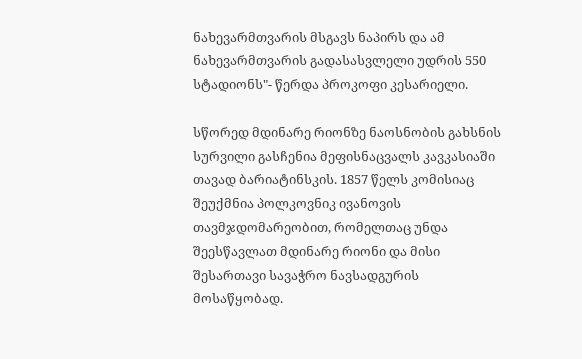ნახევარმთვარის მსგავს ნაპირს და ამ ნახევარმთვარის გადასასვლელი უდრის 550 სტადიონს"- წერდა პროკოფი კესარიელი.

სწორედ მდინარე რიონზე ნაოსნობის გახსნის სურვილი გასჩენია მეფისნაცვალს კავკასიაში თავად ბარიატინსკის. 1857 წელს კომისიაც შეუქმნია პოლკოვნიკ ივანოვის თავმჯდომარეობით, რომელთაც უნდა შეესწავლათ მდინარე რიონი და მისი შესართავი სავაჭრო ნავსადგურის მოსაწყობად.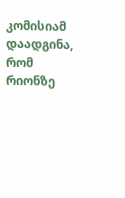კომისიამ დაადგინა, რომ რიონზე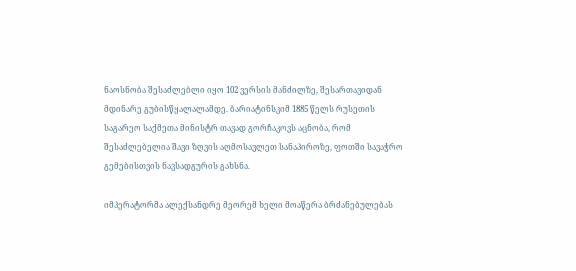ნაოსნობა შესაძლებლი იყო 102 ვერსის მანძილზე, შესართავიდან მდინარე გუბისწყალალამდე. ბარიატინსკიმ 1885 წელს რუსეთის საგარეო საქმეთა მინისტრ თავად გორჩაკოვს აცნობა, რომ შესაძლებელია შავი ზღვის აღმოსავლეთ სანაპიროზე, ფოთში სავაჭრო გემებისთვის ნავსადგურის გახსნა.

იმპერატორმა ალექსანდრე მეორემ ხელი მოაწერა ბრძანებულებას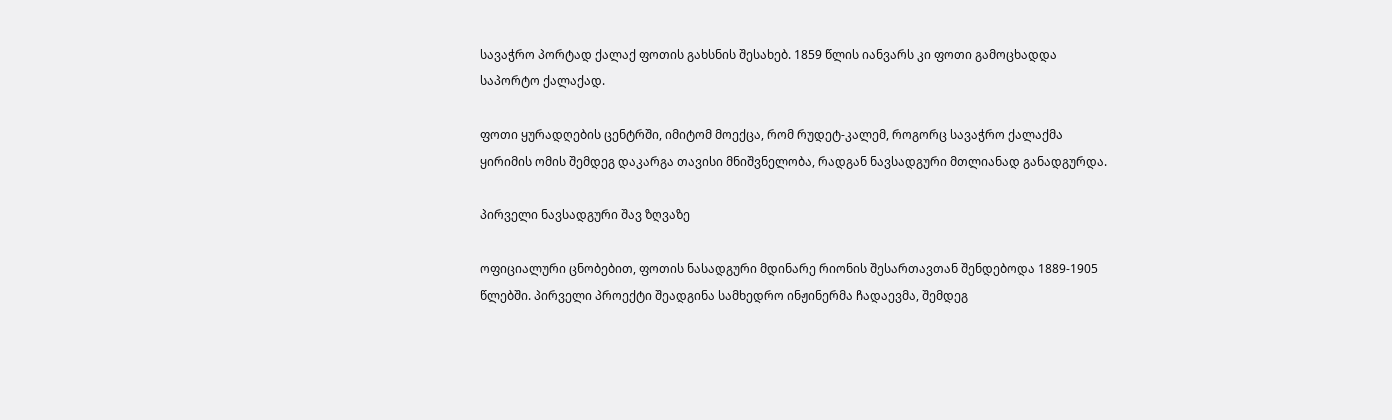სავაჭრო პორტად ქალაქ ფოთის გახსნის შესახებ. 1859 წლის იანვარს კი ფოთი გამოცხადდა საპორტო ქალაქად.

ფოთი ყურადღების ცენტრში, იმიტომ მოექცა, რომ რუდეტ-კალემ, როგორც სავაჭრო ქალაქმა ყირიმის ომის შემდეგ დაკარგა თავისი მნიშვნელობა, რადგან ნავსადგური მთლიანად განადგურდა.

პირველი ნავსადგური შავ ზღვაზე

ოფიციალური ცნობებით, ფოთის ნასადგური მდინარე რიონის შესართავთან შენდებოდა 1889-1905 წლებში. პირველი პროექტი შეადგინა სამხედრო ინჟინერმა ჩადაევმა, შემდეგ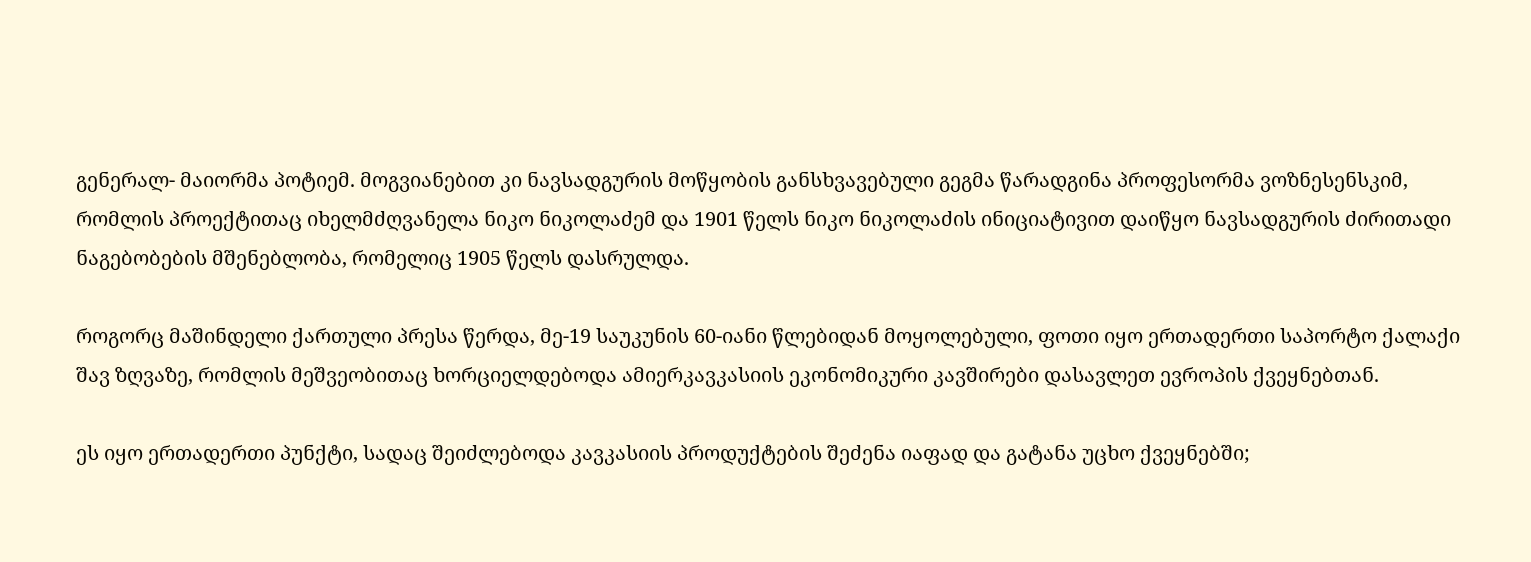გენერალ- მაიორმა პოტიემ. მოგვიანებით კი ნავსადგურის მოწყობის განსხვავებული გეგმა წარადგინა პროფესორმა ვოზნესენსკიმ, რომლის პროექტითაც იხელმძღვანელა ნიკო ნიკოლაძემ და 1901 წელს ნიკო ნიკოლაძის ინიციატივით დაიწყო ნავსადგურის ძირითადი ნაგებობების მშენებლობა, რომელიც 1905 წელს დასრულდა.

როგორც მაშინდელი ქართული პრესა წერდა, მე-19 საუკუნის 60-იანი წლებიდან მოყოლებული, ფოთი იყო ერთადერთი საპორტო ქალაქი შავ ზღვაზე, რომლის მეშვეობითაც ხორციელდებოდა ამიერკავკასიის ეკონომიკური კავშირები დასავლეთ ევროპის ქვეყნებთან.

ეს იყო ერთადერთი პუნქტი, სადაც შეიძლებოდა კავკასიის პროდუქტების შეძენა იაფად და გატანა უცხო ქვეყნებში;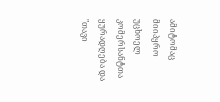ამიტომაც მიიპყრო უცხოელ კომერსანტთა ყურადღება და "თავი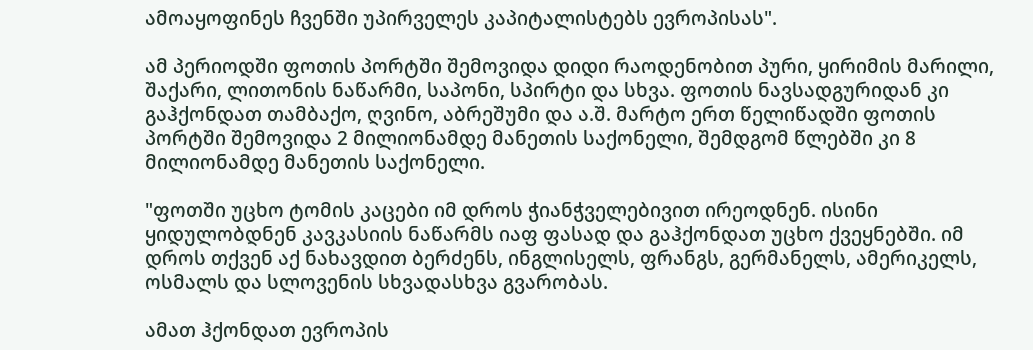ამოაყოფინეს ჩვენში უპირველეს კაპიტალისტებს ევროპისას".

ამ პერიოდში ფოთის პორტში შემოვიდა დიდი რაოდენობით პური, ყირიმის მარილი, შაქარი, ლითონის ნაწარმი, საპონი, სპირტი და სხვა. ფოთის ნავსადგურიდან კი გაჰქონდათ თამბაქო, ღვინო, აბრეშუმი და ა.შ. მარტო ერთ წელიწადში ფოთის პორტში შემოვიდა 2 მილიონამდე მანეთის საქონელი, შემდგომ წლებში კი 8 მილიონამდე მანეთის საქონელი.

"ფოთში უცხო ტომის კაცები იმ დროს ჭიანჭველებივით ირეოდნენ. ისინი ყიდულობდნენ კავკასიის ნაწარმს იაფ ფასად და გაჰქონდათ უცხო ქვეყნებში. იმ დროს თქვენ აქ ნახავდით ბერძენს, ინგლისელს, ფრანგს, გერმანელს, ამერიკელს, ოსმალს და სლოვენის სხვადასხვა გვარობას.

ამათ ჰქონდათ ევროპის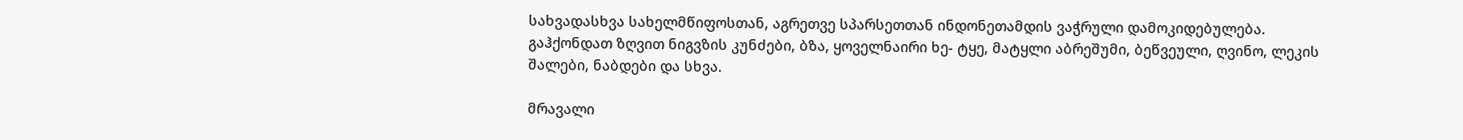სახვადასხვა სახელმწიფოსთან, აგრეთვე სპარსეთთან ინდონეთამდის ვაჭრული დამოკიდებულება. გაჰქონდათ ზღვით ნიგვზის კუნძები, ბზა, ყოველნაირი ხე- ტყე, მატყლი აბრეშუმი, ბეწვეული, ღვინო, ლეკის შალები, ნაბდები და სხვა.

მრავალი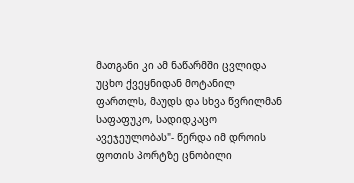მათგანი კი ამ ნაწარმში ცვლიდა უცხო ქვეყნიდან მოტანილ ფართლს, მაუდს და სხვა წვრილმან საფაფუკო, სადიდკაცო ავეჯეულობას"- წერდა იმ დროის ფოთის პორტზე ცნობილი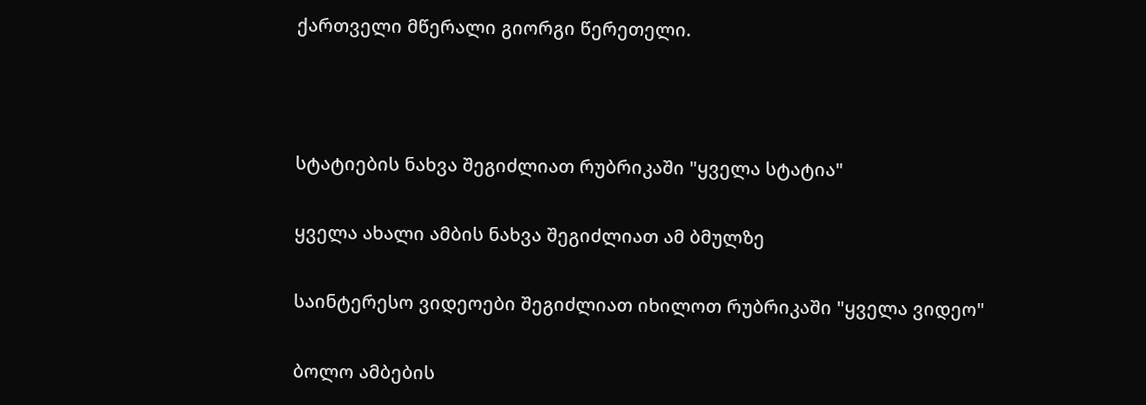ქართველი მწერალი გიორგი წერეთელი.



სტატიების ნახვა შეგიძლიათ რუბრიკაში "ყველა სტატია"

ყველა ახალი ამბის ნახვა შეგიძლიათ ამ ბმულზე

საინტერესო ვიდეოები შეგიძლიათ იხილოთ რუბრიკაში "ყველა ვიდეო"

ბოლო ამბების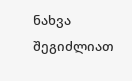ნახვა შეგიძლიათ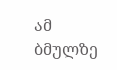ამ ბმულზე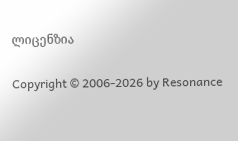ლიცენზია

Copyright © 2006-2026 by Resonance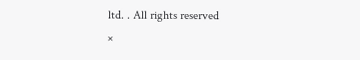ltd. . All rights reserved
×